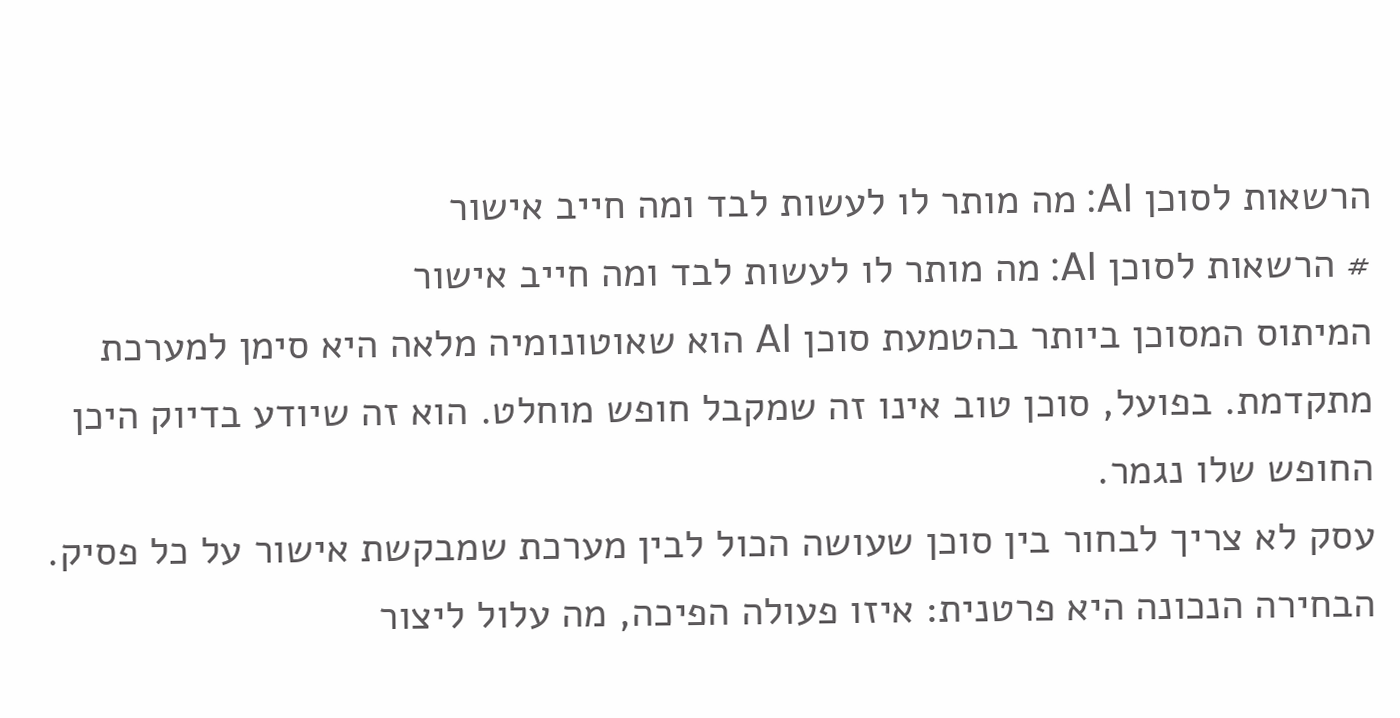הרשאות לסוכן AI: מה מותר לו לעשות לבד ומה חייב אישור
# הרשאות לסוכן AI: מה מותר לו לעשות לבד ומה חייב אישור
המיתוס המסוכן ביותר בהטמעת סוכן AI הוא שאוטונומיה מלאה היא סימן למערכת מתקדמת. בפועל, סוכן טוב אינו זה שמקבל חופש מוחלט. הוא זה שיודע בדיוק היכן החופש שלו נגמר.
עסק לא צריך לבחור בין סוכן שעושה הכול לבין מערכת שמבקשת אישור על כל פסיק. הבחירה הנכונה היא פרטנית: איזו פעולה הפיכה, מה עלול ליצור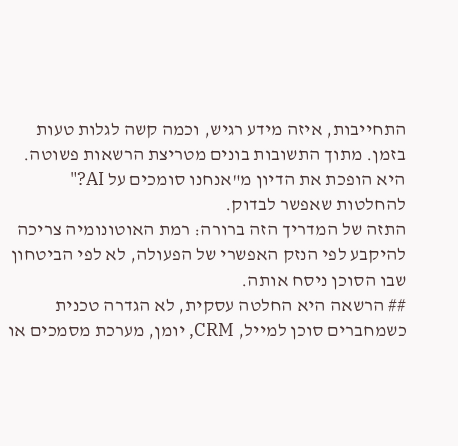התחייבות, איזה מידע רגיש, וכמה קשה לגלות טעות בזמן. מתוך התשובות בונים מטריצת הרשאות פשוטה. היא הופכת את הדיון מ"אנחנו סומכים על AI?" להחלטות שאפשר לבדוק.
התזה של המדריך הזה ברורה: רמת האוטונומיה צריכה להיקבע לפי הנזק האפשרי של הפעולה, לא לפי הביטחון שבו הסוכן ניסח אותה.
## הרשאה היא החלטה עסקית, לא הגדרה טכנית
כשמחברים סוכן למייל, CRM, יומן, מערכת מסמכים או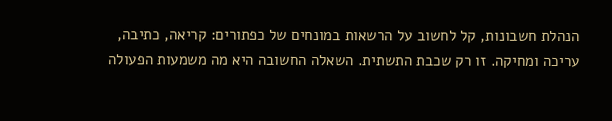הנהלת חשבונות, קל לחשוב על הרשאות במונחים של כפתורים: קריאה, כתיבה, עריכה ומחיקה. זו רק שכבת התשתית. השאלה החשובה היא מה משמעות הפעולה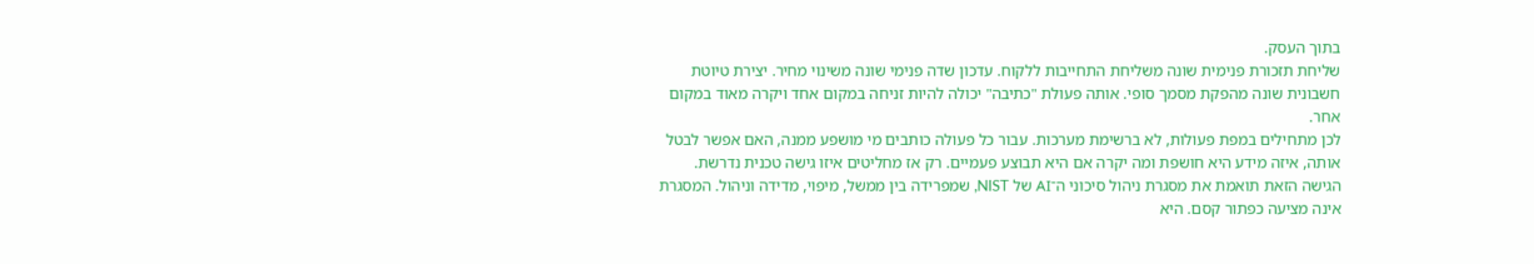בתוך העסק.
שליחת תזכורת פנימית שונה משליחת התחייבות ללקוח. עדכון שדה פנימי שונה משינוי מחיר. יצירת טיוטת חשבונית שונה מהפקת מסמך סופי. אותה פעולת "כתיבה" יכולה להיות זניחה במקום אחד ויקרה מאוד במקום אחר.
לכן מתחילים במפת פעולות, לא ברשימת מערכות. עבור כל פעולה כותבים מי מושפע ממנה, האם אפשר לבטל אותה, איזה מידע היא חושפת ומה יקרה אם היא תבוצע פעמיים. רק אז מחליטים איזו גישה טכנית נדרשת.
הגישה הזאת תואמת את מסגרת ניהול סיכוני ה־AI של NIST, שמפרידה בין ממשל, מיפוי, מדידה וניהול. המסגרת אינה מציעה כפתור קסם. היא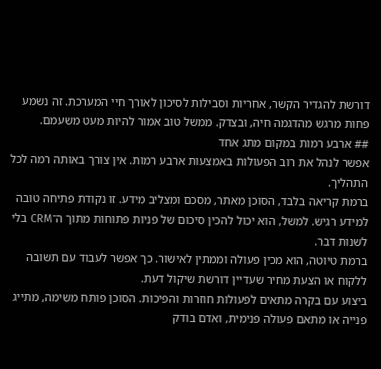דורשת להגדיר הקשר, אחריות וסבילות לסיכון לאורך חיי המערכת. זה נשמע פחות מרגש מהדגמה חיה, ובצדק. ממשל טוב אמור להיות מעט משעמם.
## ארבע רמות במקום מתג אחד
אפשר לנהל את רוב הפעולות באמצעות ארבע רמות. אין צורך באותה רמה לכל התהליך.
ברמת קריאה בלבד, הסוכן מאתר, מסכם ומצליב מידע. זו נקודת פתיחה טובה למידע רגיש. למשל, הוא יכול להכין סיכום של פניות פתוחות מתוך ה־CRM בלי לשנות דבר.
ברמת טיוטה, הוא מכין פעולה וממתין לאישור. כך אפשר לעבוד עם תשובה ללקוח או הצעת מחיר שעדיין דורשת שיקול דעת.
ביצוע עם בקרה מתאים לפעולות חוזרות והפיכות. הסוכן פותח משימה, מתייג פנייה או מתאם פעולה פנימית, ואדם בודק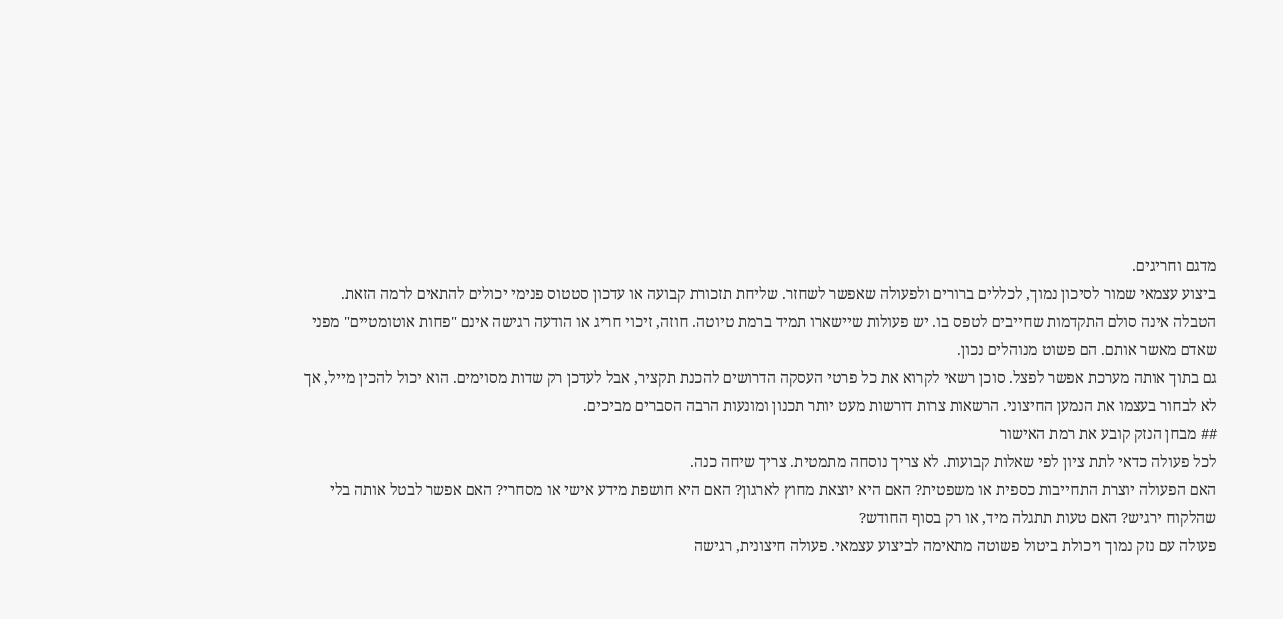מדגם וחריגים.
ביצוע עצמאי שמור לסיכון נמוך, לכללים ברורים ולפעולה שאפשר לשחזר. שליחת תזכורת קבועה או עדכון סטטוס פנימי יכולים להתאים לרמה הזאת.
הטבלה אינה סולם התקדמות שחייבים לטפס בו. יש פעולות שיישארו תמיד ברמת טיוטה. חוזה, זיכוי חריג או הודעה רגישה אינם "פחות אוטומטיים" מפני שאדם מאשר אותם. הם פשוט מנוהלים נכון.
גם בתוך אותה מערכת אפשר לפצל. סוכן רשאי לקרוא את כל פרטי העסקה הדרושים להכנת תקציר, אבל לעדכן רק שדות מסוימים. הוא יכול להכין מייל, אך לא לבחור בעצמו את הנמען החיצוני. הרשאות צרות דורשות מעט יותר תכנון ומונעות הרבה הסברים מביכים.
## מבחן הנזק קובע את רמת האישור
לכל פעולה כדאי לתת ציון לפי שאלות קבועות. לא צריך נוסחה מתמטית. צריך שיחה כנה.
האם הפעולה יוצרת התחייבות כספית או משפטית? האם היא יוצאת מחוץ לארגון? האם היא חושפת מידע אישי או מסחרי? האם אפשר לבטל אותה בלי שהלקוח ירגיש? האם טעות תתגלה מיד, או רק בסוף החודש?
פעולה עם נזק נמוך ויכולת ביטול פשוטה מתאימה לביצוע עצמאי. פעולה חיצונית, רגישה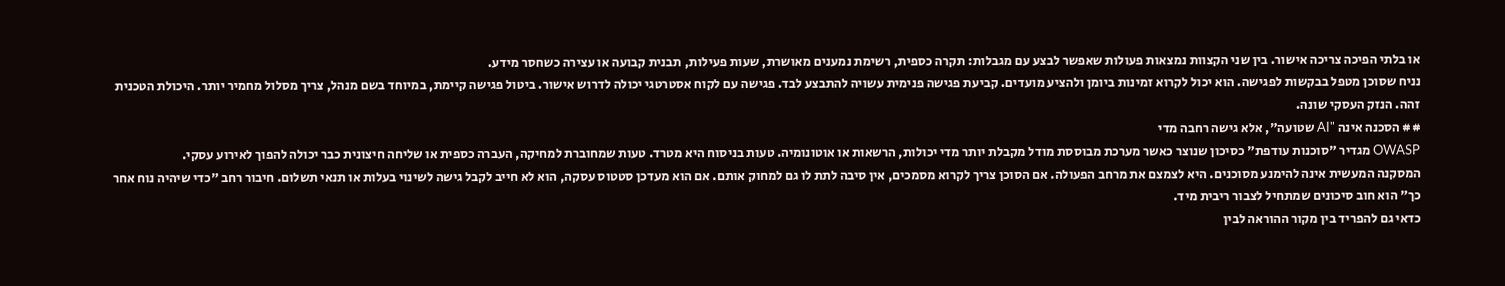או בלתי הפיכה צריכה אישור. בין שני הקצוות נמצאות פעולות שאפשר לבצע עם מגבלות: תקרה כספית, רשימת נמענים מאושרת, שעות פעילות, תבנית קבועה או עצירה כשחסר מידע.
נניח שסוכן מטפל בבקשות לפגישה. הוא יכול לקרוא זמינות ביומן ולהציע מועדים. קביעת פגישה פנימית עשויה להתבצע לבד. פגישה עם לקוח אסטרטגי יכולה לדרוש אישור. ביטול פגישה קיימת, במיוחד בשם מנהל, צריך מסלול מחמיר יותר. היכולת הטכנית זהה. הנזק העסקי שונה.
## הסכנה אינה "AI שטועה", אלא גישה רחבה מדי
OWASP מגדיר "סוכנות עודפת" כסיכון שנוצר כאשר מערכת מבוססת מודל מקבלת יותר מדי יכולות, הרשאות או אוטונומיה. טעות בניסוח היא מטרד. טעות שמחוברת למחיקה, העברה כספית או שליחה חיצונית כבר יכולה להפוך לאירוע עסקי.
המסקנה המעשית אינה להימנע מסוכנים. היא לצמצם את מרחב הפעולה. אם הסוכן צריך לקרוא מסמכים, אין סיבה לתת לו גם למחוק אותם. אם הוא מעדכן סטטוס עסקה, הוא לא חייב לקבל גישה לשינוי בעלות או תנאי תשלום. חיבור רחב "כדי שיהיה נוח אחר כך" הוא חוב סיכונים שמתחיל לצבור ריבית מיד.
כדאי גם להפריד בין מקור ההוראה לבין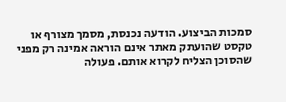סמכות הביצוע. הודעה נכנסת, מסמך מצורף או טקסט שהועתק מאתר אינם הוראה אמינה רק מפני שהסוכן הצליח לקרוא אותם. פעולה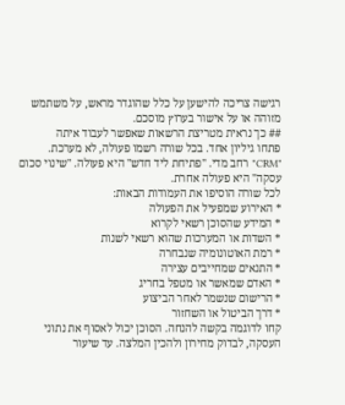רגישה צריכה להישען על כלל שהוגדר מראש, על משתמש מזוהה או על אישור בערוץ מוסכם.
## כך נראית מטריצת הרשאות שאפשר לעבוד איתה
פתחו גיליון אחד. בכל שורה רשמו פעולה, לא מערכת. "CRM" רחב מדי. "פתיחת ליד חדש" היא פעולה. "שינוי סכום עסקה" היא פעולה אחרת.
לכל שורה הוסיפו את העמודות הבאות:
* האירוע שמפעיל את הפעולה
* המידע שהסוכן רשאי לקרוא
* השדות או המערכות שהוא רשאי לשנות
* רמת האוטונומיה שנבחרה
* התנאים שמחייבים עצירה
* האדם שמאשר או מטפל בחריג
* הרישום שנשמר לאחר הביצוע
* דרך הביטול או השחזור
קחו לדוגמה בקשה להנחה. הסוכן יכול לאסוף את נתוני העסקה, לבדוק מחירון ולהכין המלצה. עד שיעור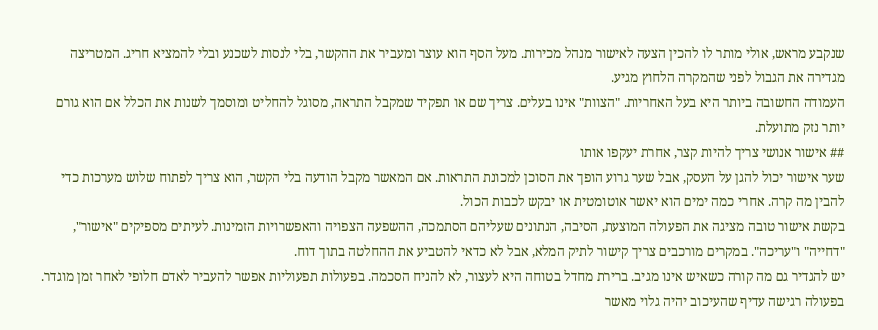שנקבע מראש, אולי מותר לו להכין הצעה לאישור מנהל מכירות. מעל הסף הוא עוצר ומעביר את ההקשר, בלי לנסות לשכנע ובלי להמציא חריג. המטריצה מגדירה את הגבול לפני שהמקרה הלחוץ מגיע.
העמודה החשובה ביותר היא בעל האחריות. "הצוות" אינו בעלים. צריך שם או תפקיד שמקבל התראה, מסוגל להחליט ומוסמך לשנות את הכלל אם הוא גורם יותר נזק מתועלת.
## אישור אנושי צריך להיות קצר, אחרת יעקפו אותו
שער אישור יכול להגן על העסק, אבל שער גרוע הופך את הסוכן למכונת התראות. אם המאשר מקבל הודעה בלי הקשר, הוא צריך לפתוח שלוש מערכות כדי להבין מה קרה. אחרי כמה ימים הוא יאשר אוטומטית או יבקש לכבות הכול.
בקשת אישור טובה מציגה את הפעולה המוצעת, הסיבה, הנתונים שעליהם הסתמכה, ההשפעה הצפויה והאפשרויות הזמינות. לעיתים מספיקים "אישור", "דחייה" ו"עריכה". במקרים מורכבים צריך קישור לתיק המלא, אבל לא כדאי להטביע את ההחלטה בתוך דוח.
יש להגדיר גם מה קורה כשאיש אינו מגיב. ברירת מחדל בטוחה היא לעצור, לא להניח הסכמה. בפעולות תפעוליות אפשר להעביר לאדם חלופי לאחר זמן מוגדר. בפעולה רגישה עדיף שהעיכוב יהיה גלוי מאשר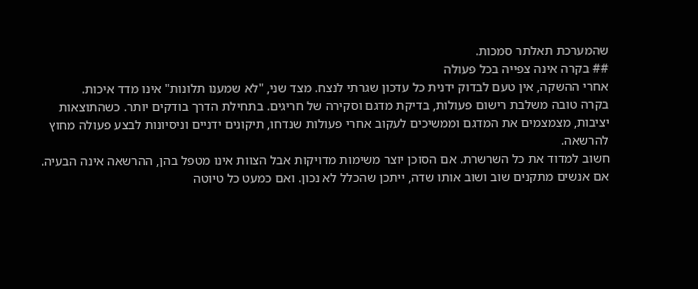שהמערכת תאלתר סמכות.
## בקרה אינה צפייה בכל פעולה
אחרי ההשקה, אין טעם לבדוק ידנית כל עדכון שגרתי לנצח. מצד שני, "לא שמענו תלונות" אינו מדד איכות.
בקרה טובה משלבת רישום פעולות, בדיקת מדגם וסקירה של חריגים. בתחילת הדרך בודקים יותר. כשהתוצאות יציבות, מצמצמים את המדגם וממשיכים לעקוב אחרי פעולות שנדחו, תיקונים ידניים וניסיונות לבצע פעולה מחוץ להרשאה.
חשוב למדוד את כל השרשרת. אם הסוכן יוצר משימות מדויקות אבל הצוות אינו מטפל בהן, ההרשאה אינה הבעיה. אם אנשים מתקנים שוב ושוב אותו שדה, ייתכן שהכלל לא נכון. ואם כמעט כל טיוטה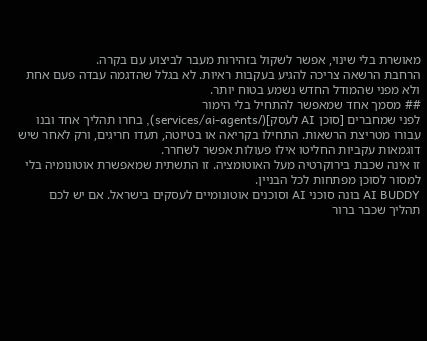מאושרת בלי שינוי, אפשר לשקול בזהירות מעבר לביצוע עם בקרה.
הרחבת הרשאה צריכה להגיע בעקבות ראיות. לא בגלל שהדגמה עבדה פעם אחת ולא מפני שהמודל החדש נשמע בטוח יותר.
## מסמך אחד שמאפשר להתחיל בלי הימור
לפני שמחברים [סוכן AI לעסק](/services/ai-agents), בחרו תהליך אחד ובנו עבורו מטריצת הרשאות. התחילו בקריאה או בטיוטה, תעדו חריגים, ורק לאחר שיש דוגמאות עקביות החליטו אילו פעולות אפשר לשחרר.
זו אינה שכבת בירוקרטיה מעל האוטומציה. זו התשתית שמאפשרת אוטונומיה בלי למסור לסוכן מפתחות לכל הבניין.
AI BUDDY בונה סוכני AI וסוכנים אוטונומיים לעסקים בישראל. אם יש לכם תהליך שכבר ברור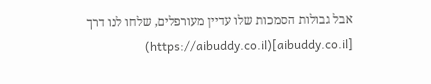אבל גבולות הסמכות שלו עדיין מעורפלים, שלחו לנו דרך [aibuddy.co.il](https://aibuddy.co.il)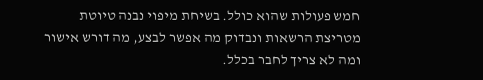חמש פעולות שהוא כולל. בשיחת מיפוי נבנה טיוטת מטריצת הרשאות ונבדוק מה אפשר לבצע, מה דורש אישור ומה לא צריך לחבר בכלל.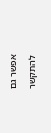אפשר גם להתקשר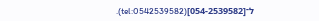ל־[054-2539582](tel:0542539582).